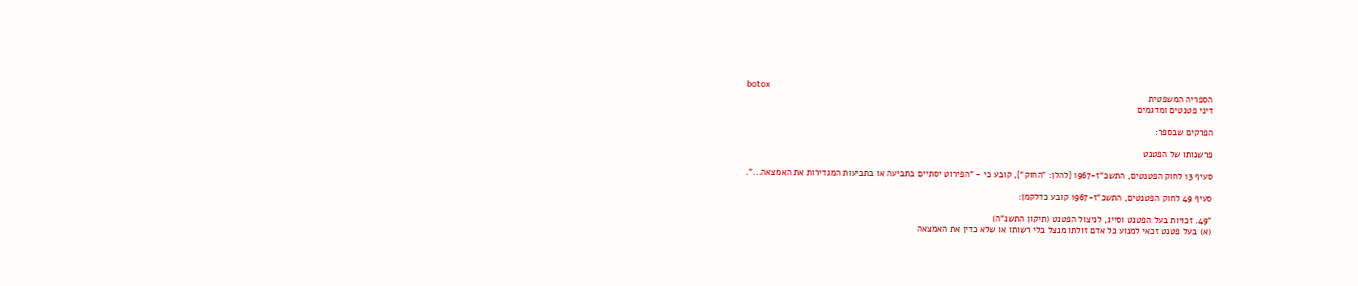botox
הספריה המשפטית
דיני פטנטים ומדגמים

הפרקים שבספר:

פרשנותו של הפטנט

סעיף 13 לחוק הפטנטים, התשכ"ז-1967 {להלן: "החוק"}, קובע כי - "הפירוט יסתיים בתביעה או בתביעות המגדירות את האמצאה...".

סעיף 49 לחוק הפטנטים, התשכ"ז-1967 קובע כדלקמן:

"49. זכויות בעל הפטנט וסייג, לניצול הפטנט (תיקון התשנ"ה)
(א) בעל פטנט זכאי למנוע כל אדם זולתו מנצל בלי רשותו או שלא כדין את האמצאה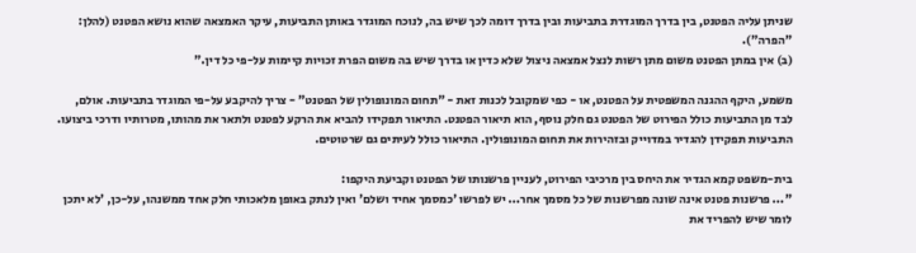שניתן עליה הפטנט, בין בדרך המוגדרת בתביעות ובין בדרך דומה לכך שיש בה, לנוכח המוגדר באותן התביעות, עיקר האמצאה שהוא נושא הפטנט (להלן: "הפרה").
(ב) אין במתן הפטנט משום מתן רשות לנצל אמצאה ניצול שלא כדין או בדרך שיש בה משום הפרת זכויות קיימות על-פי כל דין."

משמע, היקף ההגנה המשפטית על הפטנט, או - כפי שמקובל לכנות זאת - "תחום המונופולין של הפטנט" - צריך להיקבע על-פי המוגדר בתביעות. אולם, לבד מן התביעות כולל הפירוט של הפטנט גם חלק נוסף, הוא תיאור הפטנט. התיאור תפקידו להביא את הרקע לפטנט ולתאר את מהותו, מטרותיו ודרכי ביצועו. התביעות תפקידן להגדיר במדוייק ובזהירות את תחום המונופולין. התיאור כולל לעיתים גם שרטוטים.

בית-משפט קמא הגדיר את היחס בין מרכיבי הפירוט, לעניין פרשנותו של הפטנט וקביעת היקפו:
"... פרשנות פטנט אינה שונה מפרשנות של כל מסמך אחר... יש לפרשו 'כמסמך אחיד ושלם' ואין לנתק באופן מלאכותי חלק אחד ממשנהו, על-כן, 'לא יתכן לומר שיש להפריד את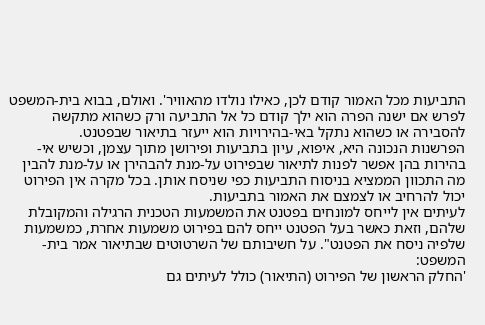התביעות מכל האמור קודם לכן, כאילו נולדו מהאוויר'. ואולם, בבוא בית-המשפט לפרש אם ישנה הפרה הוא ילך קודם כל אל התביעה ורק כשהוא מתקשה להסבירה או כשהוא נתקל באי-בהירויות הוא ייעזר בתיאור שבפטנט.
הפרשנות הנכונה היא, איפוא, עיון בתביעות ופירושן מתוך עצמן, וכשיש אי-בהירות בהן אפשר לפנות לתיאור שבפירוט על-מנת להבהירן או על-מנת להבין מה התכוון הממציא בניסוח התביעות כפי שניסח אותן. בכל מקרה אין הפירוט יכול להרחיב או לצמצם את האמור בתביעות.
לעיתים אין לייחס למונחים בפטנט את המשמעות הטכנית הרגילה והמקובלת שלהם, וזאת כאשר בעל הפטנט ייחס להם בפירוט משמעות אחרת, כמשמעות שלפיה ניסח את הפטנט". על חשיבותם של השרטוטים שבתיאור אמר בית-המשפט:
'החלק הראשון של הפירוט (התיאור) כולל לעיתים גם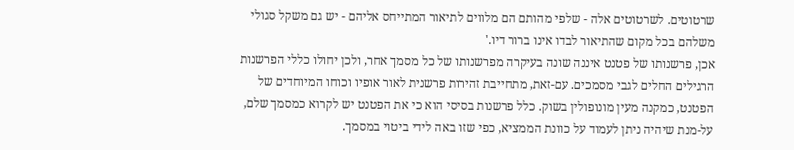שרטוטים. לשרטוטים אלה - שלפי מהותם הם מלווים לתיאור המתייחס אליהם - יש גם משקל סגולי משלהם בכל מקום שהתיאור לבדו אינו ברור דיו.'
אכן, פרשנותו של פטנט איננה שונה בעיקרה מפרשנותו של כל מסמך אחר, ולכן יחולו כללי הפרשנות הרגילים החלים לגבי מסמכים. עם-זאת, מתחייבת זהירות פרשנית לאור אופיו וכוחו המיוחדים של הפטנט, כמקנה מעין מונופולין בשוק. כלל פרשנות בסיסי הוא כי את הפטנט יש לקרוא כמסמך שלם, על-מנת שיהיה ניתן לעמוד על כוונת הממציא, כפי שזו באה לידי ביטוי במסמך.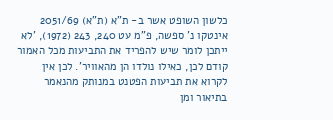כלשון השופט אשר ב- ת"א (ת"א) 2051/69 אינטקו נ' ספשה, פ"מ עט 240, 243 (1972), 'לא ייתכן לומר שיש להפריד את התביעות מכל האמור קודם לכן, כאילו נולדו הן מהאוויר'. לכן אין לקרוא את תביעות הפטנט במנותק מהנאמר בתיאור ומן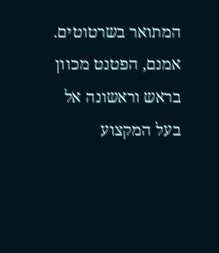המתואר בשרטוטים. אמנם, הפטנט מכוון בראש וראשונה אל בעל המקצוע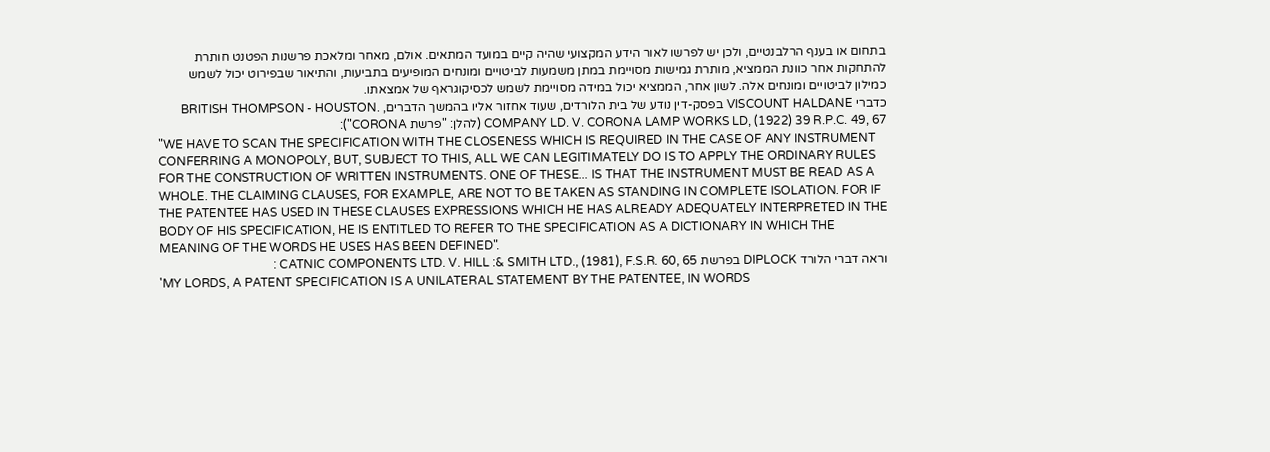בתחום או בענף הרלבנטיים, ולכן יש לפרשו לאור הידע המקצועי שהיה קיים במועד המתאים. אולם, מאחר ומלאכת פרשנות הפטנט חותרת להתחקות אחר כוונת הממציא, מותרת גמישות מסויימת במתן משמעות לביטויים ומונחים המופיעים בתביעות, והתיאור שבפירוט יכול לשמש כמילון לביטויים ומונחים אלה. לשון אחר, הממציא יכול במידה מסויימת לשמש לכסיקוגראף של אמצאתו.
כדברי VISCOUNT HALDANE בפסק-דין נודע של בית הלורדים, שעוד אחזור אליו בהמשך הדברים, .BRITISH THOMPSON - HOUSTON COMPANY LD. V. CORONA LAMP WORKS LD, (1922) 39 R.P.C. 49, 67 (להלן: "פרשת CORONA"):
"WE HAVE TO SCAN THE SPECIFICATION WITH THE CLOSENESS WHICH IS REQUIRED IN THE CASE OF ANY INSTRUMENT CONFERRING A MONOPOLY, BUT, SUBJECT TO THIS, ALL WE CAN LEGITIMATELY DO IS TO APPLY THE ORDINARY RULES FOR THE CONSTRUCTION OF WRITTEN INSTRUMENTS. ONE OF THESE... IS THAT THE INSTRUMENT MUST BE READ AS A WHOLE. THE CLAIMING CLAUSES, FOR EXAMPLE, ARE NOT TO BE TAKEN AS STANDING IN COMPLETE ISOLATION. FOR IF THE PATENTEE HAS USED IN THESE CLAUSES EXPRESSIONS WHICH HE HAS ALREADY ADEQUATELY INTERPRETED IN THE BODY OF HIS SPECIFICATION, HE IS ENTITLED TO REFER TO THE SPECIFICATION AS A DICTIONARY IN WHICH THE MEANING OF THE WORDS HE USES HAS BEEN DEFINED".
וראה דברי הלורד DIPLOCK בפרשת CATNIC COMPONENTS LTD. V. HILL :& SMITH LTD., (1981), F.S.R. 60, 65 :
'MY LORDS, A PATENT SPECIFICATION IS A UNILATERAL STATEMENT BY THE PATENTEE, IN WORDS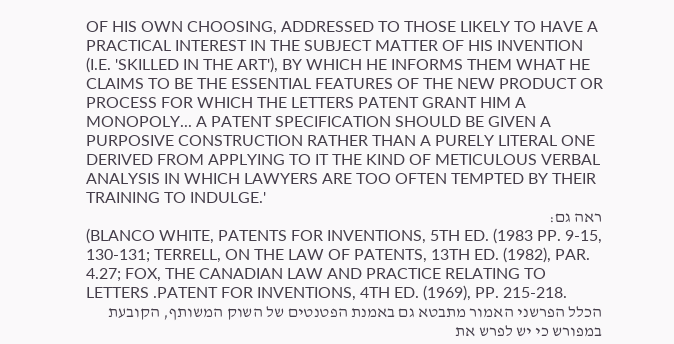OF HIS OWN CHOOSING, ADDRESSED TO THOSE LIKELY TO HAVE A PRACTICAL INTEREST IN THE SUBJECT MATTER OF HIS INVENTION (I.E. 'SKILLED IN THE ART'), BY WHICH HE INFORMS THEM WHAT HE CLAIMS TO BE THE ESSENTIAL FEATURES OF THE NEW PRODUCT OR PROCESS FOR WHICH THE LETTERS PATENT GRANT HIM A MONOPOLY... A PATENT SPECIFICATION SHOULD BE GIVEN A PURPOSIVE CONSTRUCTION RATHER THAN A PURELY LITERAL ONE DERIVED FROM APPLYING TO IT THE KIND OF METICULOUS VERBAL ANALYSIS IN WHICH LAWYERS ARE TOO OFTEN TEMPTED BY THEIR TRAINING TO INDULGE.'
ראה גם:
(BLANCO WHITE, PATENTS FOR INVENTIONS, 5TH ED. (1983 PP. 9-15, 130-131; TERRELL, ON THE LAW OF PATENTS, 13TH ED. (1982), PAR. 4.27; FOX, THE CANADIAN LAW AND PRACTICE RELATING TO LETTERS .PATENT FOR INVENTIONS, 4TH ED. (1969), PP. 215-218.
הכלל הפרשני האמור מתבטא גם באמנת הפטנטים של השוק המשותף, הקובעת במפורש כי יש לפרש את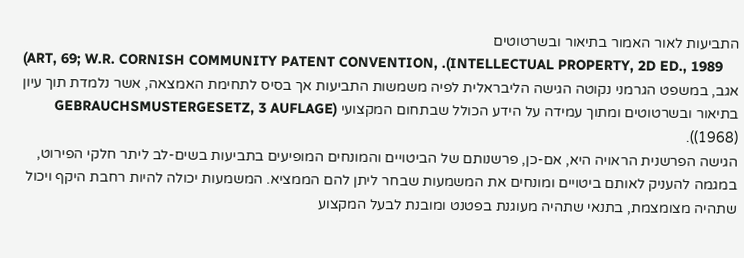התביעות לאור האמור בתיאור ובשרטוטים
(ART, 69; W.R. CORNISH COMMUNITY PATENT CONVENTION, .(INTELLECTUAL PROPERTY, 2D ED., 1989
אגב, במשפט הגרמני נקוטה הגישה הליבראלית לפיה משמשות התביעות אך בסיס לתחימת האמצאה, אשר נלמדת תוך עיון בתיאור ובשרטוטים ומתוך עמידה על הידע הכולל שבתחום המקצועי (GEBRAUCHSMUSTERGESETZ, 3 AUFLAGE (1968)).
הגישה הפרשנית הראויה היא, אם-כן, פרשנותם של הביטויים והמונחים המופיעים בתביעות בשים-לב ליתר חלקי הפירוט, במגמה להעניק לאותם ביטויים ומונחים את המשמעות שבחר ליתן להם הממציא. המשמעות יכולה להיות רחבת היקף ויכול שתהיה מצומצמת, בתנאי שתהיה מעוגנת בפטנט ומובנת לבעל המקצוע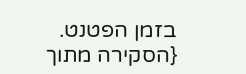בזמן הפטנט.
{הסקירה מתוך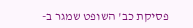פסיקת כב' השופט שמגר ב-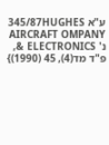ע"א 345/87HUGHES AIRCRAFT OMPANY נ' ELECTRONICS &, פ"ד מד(4), 45 (1990)}